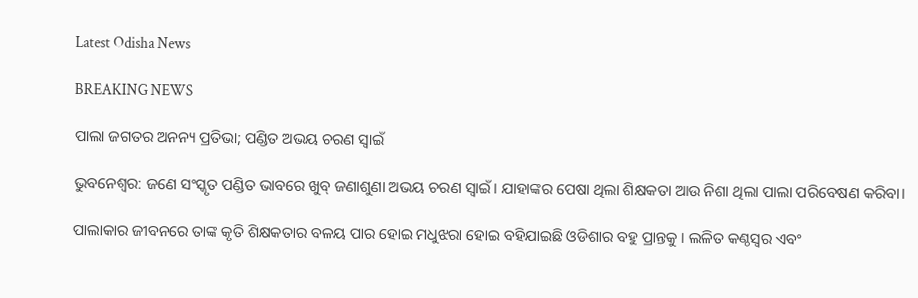Latest Odisha News

BREAKING NEWS

ପାଲା ଜଗତର ଅନନ୍ୟ ପ୍ରତିଭା; ପଣ୍ଡିତ ଅଭୟ ଚରଣ ସ୍ୱାଇଁ

ଭୁବନେଶ୍ୱର: ଜଣେ ସଂସ୍କୃତ ପଣ୍ଡିତ ଭାବରେ ଖୁବ୍ ଜଣାଶୁଣା ଅଭୟ ଚରଣ ସ୍ୱାଇଁ। ଯାହାଙ୍କର ପେଷା ଥିଲା ଶିକ୍ଷକତା ଆଉ ନିଶା ଥିଲା ପାଲା ପରିବେଷଣ କରିବା।

ପାଲାକାର ଜୀବନରେ ତାଙ୍କ କୃତି ଶିକ୍ଷକତାର ବଳୟ ପାର ହୋଇ ମଧୁଝରା ହୋଇ ବହିଯାଇଛି ଓଡିଶାର ବହୁ ପ୍ରାନ୍ତକୁ । ଲଳିତ କଣ୍ଠସ୍ୱର ଏବଂ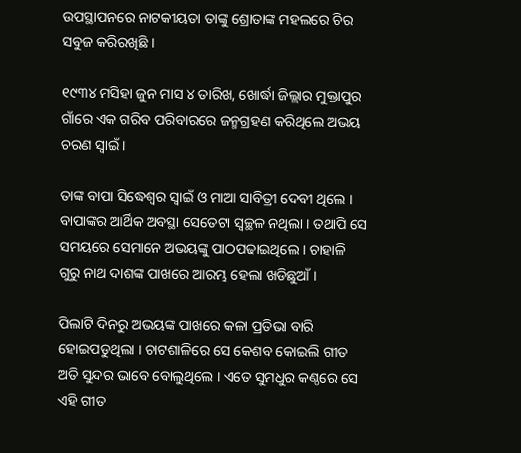ଉପସ୍ଥାପନରେ ନାଟକୀୟତା ତାଙ୍କୁ ଶ୍ରୋତାଙ୍କ ମହଲରେ ଚିର ସବୁଜ କରିରଖିଛି ।

୧୯୩୪ ମସିହା ଜୁନ ମାସ ୪ ତାରିଖ, ଖୋର୍ଦ୍ଧା ଜିଲ୍ଲାର ମୁକ୍ତାପୁର ଗାଁରେ ଏକ ଗରିବ ପରିବାରରେ ଜନ୍ମଗ୍ରହଣ କରିଥିଲେ ଅଭୟ ଚରଣ ସ୍ୱାଇଁ ।

ତାଙ୍କ ବାପା ସିଦ୍ଧେଶ୍ୱର ସ୍ୱାଇଁ ଓ ମାଆ ସାବିତ୍ରୀ ଦେବୀ ଥିଲେ । ବାପାଙ୍କର ଆର୍ଥିକ ଅବସ୍ଥା ସେତେଟା ସ୍ୱଚ୍ଛଳ ନଥିଲା । ତଥାପି ସେ ସମୟରେ ସେମାନେ ଅଭୟଙ୍କୁ ପାଠପଢାଇଥିଲେ । ଚାହାଳି ଗୁରୁ ନାଥ ଦାଶଙ୍କ ପାଖରେ ଆରମ୍ଭ ହେଲା ଖଡିଛୁଆଁ ।

ପିଲାଟି ଦିନରୁ ଅଭୟଙ୍କ ପାଖରେ କଳା ପ୍ରତିଭା ବାରି ହୋଇପଡୁଥିଲା । ଚାଟଶାଳିରେ ସେ କେଶବ କୋଇଲି ଗୀତ ଅତି ସୁନ୍ଦର ଭାବେ ବୋଲୁଥିଲେ । ଏତେ ସୁମଧୁର କଣ୍ଠରେ ସେ ଏହି ଗୀତ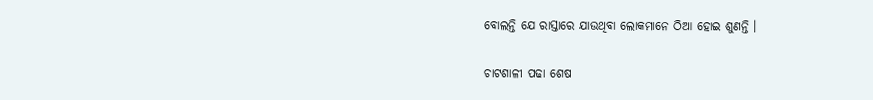ବୋଲନ୍ତି ଯେ ରାସ୍ତାରେ ଯାଉଥିବା ଲୋକମାନେ ଠିଆ ହୋଇ ଶୁଣନ୍ତି ।

ଚାଟଶାଳୀ ପଢା ଶେଷ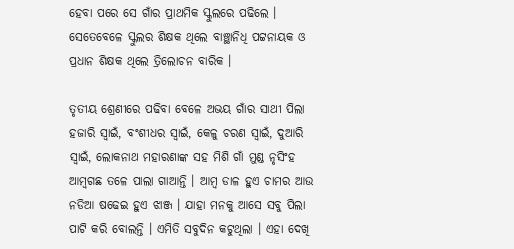ହେବା ପରେ ସେ ଗାଁର ପ୍ରାଥମିକ ସ୍କୁଲରେ ପଢିଲେ । ସେତେବେଳେ ସ୍କୁଲର ଶିକ୍ଷକ ଥିଲେ ବାଞ୍ଛାନିଧି ପଟ୍ଟନାୟକ ଓ ପ୍ରଧାନ ଶିକ୍ଷକ ଥିଲେ ତ୍ରିଲୋଚନ ବାରିକ ।

ତୃତୀୟ ଶ୍ରେଣୀରେ ପଢିବା ବେଳେ ଅଭୟ ଗାଁର ସାଥୀ ପିଲା ହଜାରି ସ୍ୱାଇଁ, ବଂଶୀଧର ସ୍ୱାଇଁ, କେଳୁ ଚରଣ ସ୍ୱାଇଁ, ଦୁଆରି ସ୍ୱାଇଁ, ଲୋକନାଥ ମହାରଣାଙ୍କ ସହ ମିଶି ଗାଁ ମୁଣ୍ଡ ନୃସିଂହ ଆମ୍ବଗଛ ତଳେ ପାଲା ଗାଆନ୍ତି । ଆମ୍ବ ଡାଳ ହୁଏ ଚାମର ଆଉ ନଡିଆ ଷଢେଇ ହୁଏ ଝାଞ୍ଜ । ଯାହା ମନକୁ ଆସେ ସବୁ ପିଲା ପାଟି କରି ବୋଲନ୍ତି । ଏମିତି ସବୁଦିନ କଟୁଥିଲା । ଏହା ଦେଖି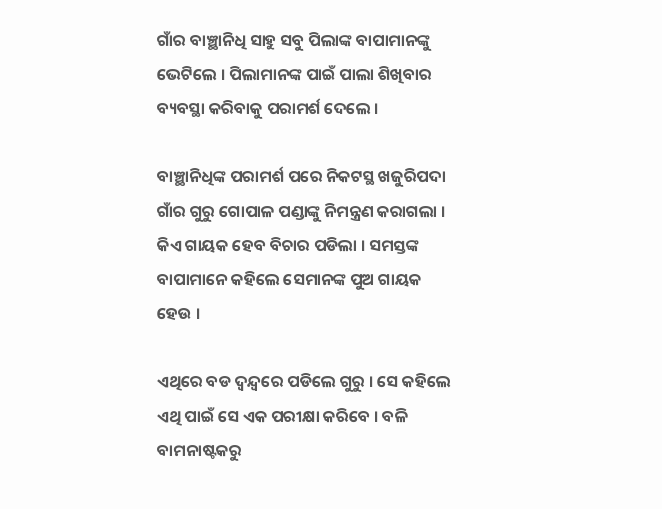ଗାଁର ବାଞ୍ଛାନିଧି ସାହୁ ସବୁ ପିଲାଙ୍କ ବାପାମାନଙ୍କୁ ଭେଟିଲେ । ପିଲାମାନଙ୍କ ପାଇଁ ପାଲା ଶିଖିବାର ବ୍ୟବସ୍ଥା କରିବାକୁ ପରାମର୍ଶ ଦେଲେ ।

ବାଞ୍ଛାନିଧିଙ୍କ ପରାମର୍ଶ ପରେ ନିକଟସ୍ଥ ଖଜୁରିପଦା ଗାଁର ଗୁରୁ ଗୋପାଳ ପଣ୍ଡାଙ୍କୁ ନିମନ୍ତ୍ରଣ କରାଗଲା । କିଏ ଗାୟକ ହେବ ବିଚାର ପଡିଲା । ସମସ୍ତଙ୍କ ବାପାମାନେ କହିଲେ ସେମାନଙ୍କ ପୁଅ ଗାୟକ ହେଉ ।

ଏଥିରେ ବଡ ଦ୍ୱନ୍ଦ୍ୱରେ ପଡିଲେ ଗୁରୁ । ସେ କହିଲେ ଏଥି ପାଇଁ ସେ ଏକ ପରୀକ୍ଷା କରିବେ । ବଳି ବାମନାଷ୍ଟକରୁ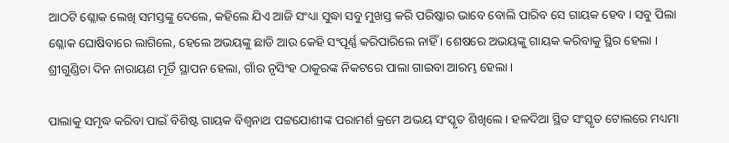ଆଠଟି ଶ୍ଳୋକ ଲେଖି ସମସ୍ତଙ୍କୁ ଦେଲେ, କହିଲେ ଯିଏ ଆଜି ସଂଧ୍ୟା ସୁଦ୍ଧା ସବୁ ମୁଖସ୍ତ କରି ପରିଷ୍କାର ଭାବେ ବୋଲି ପାରିବ ସେ ଗାୟକ ହେବ । ସବୁ ପିଲା ଶ୍ଳୋକ ଘୋଷିବାରେ ଲାଗିଲେ, ହେଲେ ଅଭୟଙ୍କୁ ଛାଡି ଆଉ କେହି ସଂପୂର୍ଣ୍ଣ କରିପାରିଲେ ନାହିଁ । ଶେଷରେ ଅଭୟଙ୍କୁ ଗାୟକ କରିବାକୁ ସ୍ଥିର ହେଲା । ଶ୍ରୀଗୁଣ୍ଡିଚା ଦିନ ନାରାୟଣ ମୂର୍ତି ସ୍ଥାପନ ହେଲା, ଗାଁର ନୃସିଂହ ଠାକୁରଙ୍କ ନିକଟରେ ପାଲା ଗାଇବା ଆରମ୍ଭ ହେଲା ।

ପାଲାକୁ ସମୃଦ୍ଧ କରିବା ପାଇଁ ବିଶିଷ୍ଟ ଗାୟକ ବିଶ୍ୱନାଥ ପଟ୍ଟଯୋଶୀଙ୍କ ପରାମର୍ଶ କ୍ରମେ ଅଭୟ ସଂସ୍କୃତ ଶିଖିଲେ । ହଳଦିଆ ସ୍ଥିତ ସଂସ୍କୃତ ଟୋଲରେ ମଧ୍ୟମା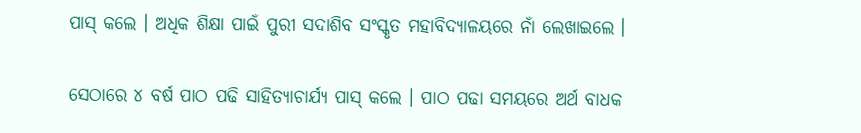ପାସ୍ କଲେ । ଅଧିକ ଶିକ୍ଷା ପାଇଁ ପୁରୀ ସଦାଶିବ ସଂସ୍କୃତ ମହାବିଦ୍ୟାଳୟରେ ନାଁ ଲେଖାଇଲେ ।

ସେଠାରେ ୪ ବର୍ଷ ପାଠ ପଢି ସାହିତ୍ୟାଚାର୍ଯ୍ୟ ପାସ୍ କଲେ । ପାଠ ପଢା ସମୟରେ ଅର୍ଥ ବାଧକ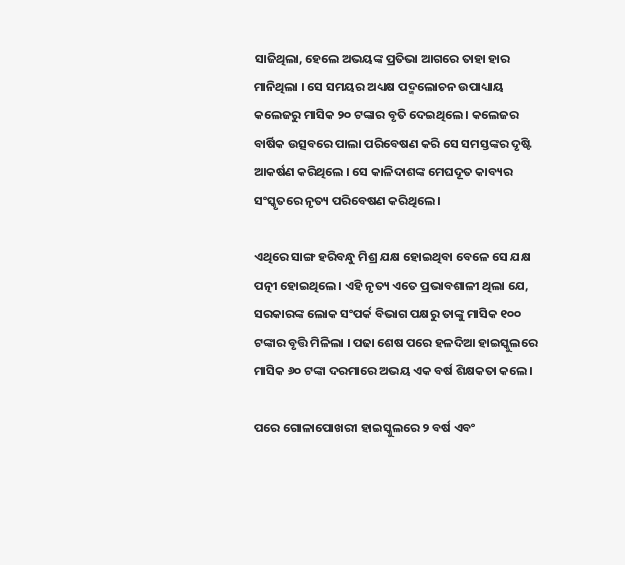ସାଜିଥିଲା, ହେଲେ ଅଭୟଙ୍କ ପ୍ରତିଭା ଆଗରେ ତାହା ହାର ମାନିଥିଲା । ସେ ସମୟର ଅଧ୍ୟକ୍ଷ ପଦ୍ମଲୋଚନ ଉପାଧ୍ୟାୟ କଲେଜରୁ ମାସିକ ୨୦ ଟଙ୍କାର ବୃତି ଦେଇଥିଲେ । କଲେଜର ବାର୍ଷିକ ଉତ୍ସବରେ ପାଲା ପରିବେଷଣ କରି ସେ ସମସ୍ତଙ୍କର ଦୃଷ୍ଟି ଆକର୍ଷଣ କରିଥିଲେ । ସେ କାଳିଦାଶଙ୍କ ମେଘଦୂତ କାବ୍ୟର ସଂସ୍କୃତରେ ନୃତ୍ୟ ପରିବେଷଣ କରିଥିଲେ ।

ଏଥିରେ ସାଙ୍ଗ ହରିବନ୍ଧୁ ମିଶ୍ର ଯକ୍ଷ ହୋଇଥିବା ବେଳେ ସେ ଯକ୍ଷ ପତ୍ନୀ ହୋଇଥିଲେ। ଏହି ନୃତ୍ୟ ଏତେ ପ୍ରଭାବଶାଳୀ ଥିଲା ଯେ, ସରକାରଙ୍କ ଲୋକ ସଂପର୍କ ବିଭାଗ ପକ୍ଷରୁ ତାଙ୍କୁ ମାସିକ ୧୦୦ ଟଙ୍କାର ବୃତ୍ତି ମିଳିଲା । ପଢା ଶେଷ ପରେ ହଳଦିଆ ହାଇସ୍କୁଲରେ ମାସିକ ୬୦ ଟଙ୍କା ଦରମାରେ ଅଭୟ ଏକ ବର୍ଷ ଶିକ୍ଷକତା କଲେ।

ପରେ ଗୋଳାପୋଖରୀ ହାଇସ୍କୁଲରେ ୨ ବର୍ଷ ଏବଂ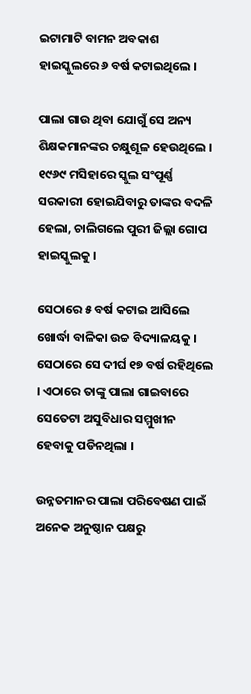ଇଟାମାଟି ବାମନ ଅବକାଶ ହାଇସ୍କୁଲରେ ୬ ବର୍ଷ କଟାଇଥିଲେ ।

ପାଲା ଗାଉ ଥିବା ଯୋଗୁଁ ସେ ଅନ୍ୟ ଶିକ୍ଷକମାନଙ୍କର ଚକ୍ଷୁଶୂଳ ହେଉଥିଲେ । ୧୯୬୯ ମସିହାରେ ସ୍କୁଲ ସଂପୂର୍ଣ୍ଣ ସରକାରୀ ହୋଇଯିବାରୁ ତାଙ୍କର ବଦଳି ହେଲା, ଚାଲିଗଲେ ପୁରୀ ଜିଲ୍ଲା ଗୋପ ହାଇସ୍କୁଲକୁ ।

ସେଠାରେ ୫ ବର୍ଷ କଟାଇ ଆସିଲେ ଖୋର୍ଦ୍ଧା ବାଳିକା ଉଚ୍ଚ ବିଦ୍ୟାଳୟକୁ । ସେଠାରେ ସେ ଦୀର୍ଘ ୧୭ ବର୍ଷ ରହିଥିଲେ । ଏଠାରେ ତାଙ୍କୁ ପାଲା ଗାଇବାରେ ସେତେଟା ଅସୁବିଧାର ସମ୍ମୁଖୀନ ହେବାକୁ ପଡିନଥିଲା ।

ଉନ୍ନତମାନର ପାଲା ପରିବେଷଣ ପାଇଁ ଅନେକ ଅନୁଷ୍ଠାନ ପକ୍ଷରୁ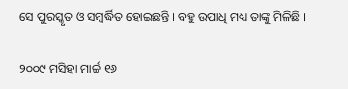ସେ ପୁରସ୍କୃତ ଓ ସମ୍ବର୍ଦ୍ଧିତ ହୋଇଛନ୍ତି । ବହୁ ଉପାଧି ମଧ୍ୟ ତାଙ୍କୁ ମିଳିଛି ।

୨୦୦୯ ମସିହା ମାର୍ଚ୍ଚ ୧୬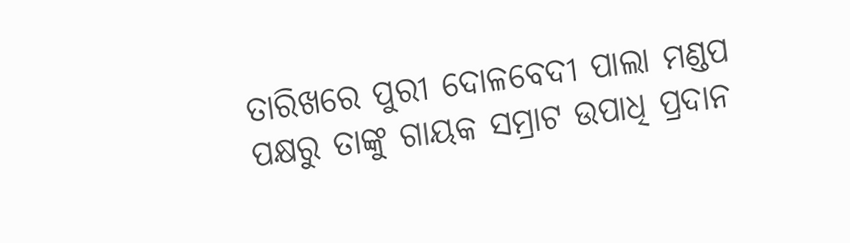ତାରିଖରେ ପୁରୀ ଦୋଳବେଦୀ ପାଲା ମଣ୍ଡପ ପକ୍ଷରୁ ତାଙ୍କୁ ଗାୟକ ସମ୍ରାଟ ଉପାଧି ପ୍ରଦାନ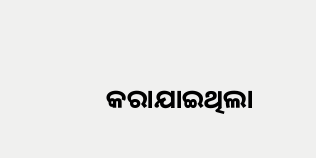କରାଯାଇଥିଲା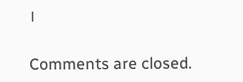।

Comments are closed.